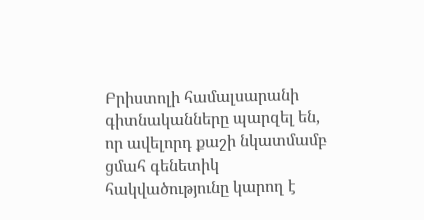Բրիստոլի համալսարանի գիտնականները պարզել են, որ ավելորդ քաշի նկատմամբ ցմահ գենետիկ հակվածությունը կարող է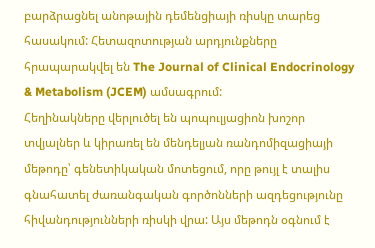բարձրացնել անոթային դեմենցիայի ռիսկը տարեց հասակում: Հետազոտության արդյունքները հրապարակվել են The Journal of Clinical Endocrinology & Metabolism (JCEM) ամսագրում:
Հեղինակները վերլուծել են պոպուլյացիոն խոշոր տվյալներ և կիրառել են մենդելյան ռանդոմիզացիայի մեթոդը՝ գենետիկական մոտեցում, որը թույլ է տալիս գնահատել ժառանգական գործոնների ազդեցությունը հիվանդությունների ռիսկի վրա: Այս մեթոդն օգնում է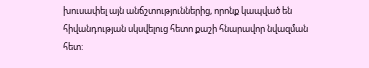խուսափել այն անճշտություններից, որոնք կապված են հիվանդության սկսվելուց հետո քաշի հնարավոր նվազման հետ: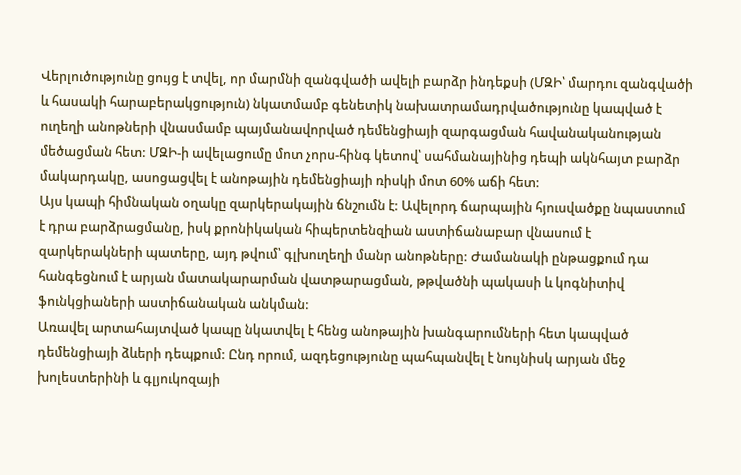Վերլուծությունը ցույց է տվել, որ մարմնի զանգվածի ավելի բարձր ինդեքսի (ՄԶԻ՝ մարդու զանգվածի և հասակի հարաբերակցություն) նկատմամբ գենետիկ նախատրամադրվածությունը կապված է ուղեղի անոթների վնասմամբ պայմանավորված դեմենցիայի զարգացման հավանականության մեծացման հետ: ՄԶԻ-ի ավելացումը մոտ չորս-հինգ կետով՝ սահմանայինից դեպի ակնհայտ բարձր մակարդակը, ասոցացվել է անոթային դեմենցիայի ռիսկի մոտ 60% աճի հետ:
Այս կապի հիմնական օղակը զարկերակային ճնշումն է: Ավելորդ ճարպային հյուսվածքը նպաստում է դրա բարձրացմանը, իսկ քրոնիկական հիպերտենզիան աստիճանաբար վնասում է զարկերակների պատերը, այդ թվում՝ գլխուղեղի մանր անոթները: Ժամանակի ընթացքում դա հանգեցնում է արյան մատակարարման վատթարացման, թթվածնի պակասի և կոգնիտիվ ֆունկցիաների աստիճանական անկման:
Առավել արտահայտված կապը նկատվել է հենց անոթային խանգարումների հետ կապված դեմենցիայի ձևերի դեպքում: Ընդ որում, ազդեցությունը պահպանվել է նույնիսկ արյան մեջ խոլեստերինի և գլյուկոզայի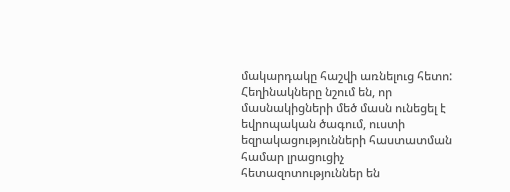մակարդակը հաշվի առնելուց հետո:
Հեղինակները նշում են, որ մասնակիցների մեծ մասն ունեցել է եվրոպական ծագում, ուստի եզրակացությունների հաստատման համար լրացուցիչ հետազոտություններ են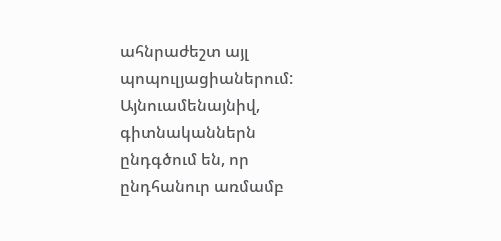ահնրաժեշտ այլ պոպուլյացիաներում: Այնուամենայնիվ, գիտնականներն ընդգծում են, որ ընդհանուր առմամբ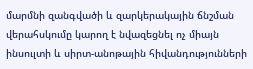մարմնի զանգվածի և զարկերակային ճնշման վերահսկումը կարող է նվազեցնել ոչ միայն ինսուլտի և սիրտ-անոթային հիվանդությունների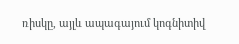ռիսկը, այլև ապագայում կոգնիտիվ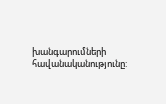խանգարումների հավանականությունը: